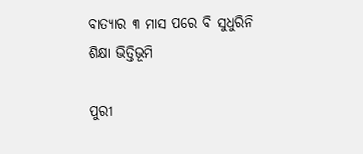ବାତ୍ୟାର ୩ ମାସ ପରେ ବି ସୁଧୁରିନି ଶିକ୍ଷା ଭିତ୍ତିଭୂମି

ପୁରୀ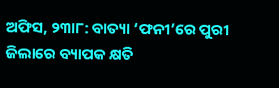ଅଫିସ, ୨୩ା୮: ବାତ୍ୟା ‘ଫନୀ’ରେ ପୁରୀ ଜିଲାରେ ବ୍ୟାପକ କ୍ଷତି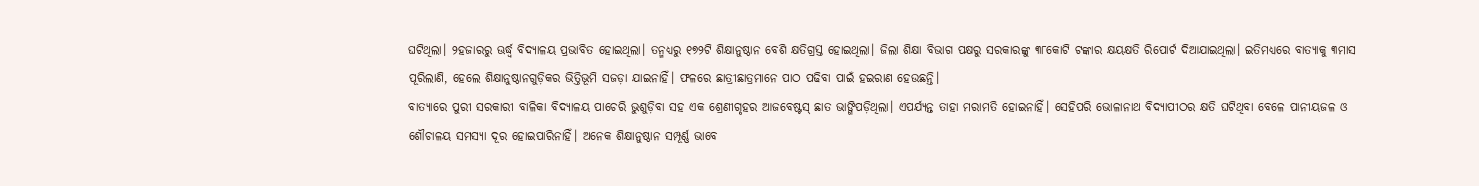ଘଟିଥିଲା। ୨ହଜାରରୁ ଊର୍ଦ୍ଧ୍ୱ ବିଦ୍ୟାଳୟ ପ୍ରଭାବିତ ହୋଇଥିଲା। ତନ୍ମଧ୍ୟରୁ ୧୭୨ଟି ଶିକ୍ଷାନୁଷ୍ଠାନ ବେଶି କ୍ଷତିଗ୍ରସ୍ତ ହୋଇଥିଲା। ଜିଲା ଶିକ୍ଷା ବିଭାଗ ପକ୍ଷରୁ ସରକାରଙ୍କୁ ୩୮କୋଟି ଟଙ୍କାର କ୍ଷୟକ୍ଷତି ରିପୋର୍ଟ ଦିଆଯାଇଥିଲା। ଇତିମଧ୍ୟରେ ବାତ୍ୟାକୁ ୩ମାସ ପୂରିଲାଣି, ହେଲେ ଶିକ୍ଷାନୁଷ୍ଠାନଗୁଡ଼ିକର ଭିତ୍ତିଭୂମି ସଜଡ଼ା ଯାଇନାହିଁ। ଫଳରେ ଛାତ୍ରୀଛାତ୍ରମାନେ ପାଠ ପଢିବା ପାଇଁ ହଇରାଣ ହେଉଛନ୍ତି।
ବାତ୍ୟାରେ ପୁରୀ ସରକାରୀ ବାଳିକା ବିଦ୍ୟାଳୟ ପାଚେରି ଭୁଶୁଡ଼ିବା ସହ ଏକ ଶ୍ରେଣୀଗୃହର ଆଜବେଷ୍ଟସ୍‌ ଛାତ ଭାଙ୍ଗିପଡ଼ିଥିଲା। ଏପର୍ଯ୍ୟନ୍ତ ତାହା ମରାମତି ହୋଇନାହିଁ। ସେହିପରି ଭୋଳାନାଥ ବିଦ୍ୟାପୀଠର କ୍ଷତି ଘଟିଥିବା ବେଳେ ପାନୀୟଜଳ ଓ ଶୌଚାଳୟ ସମସ୍ୟା ଦୂର ହୋଇପାରିନାହିଁ। ଅନେକ ଶିକ୍ଷାନୁଷ୍ଠାନ ସମ୍ପୂର୍ଣ୍ଣ ଭାବେ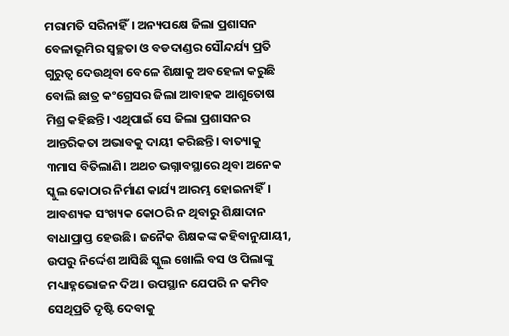ମରାମତି ସରିନାହିଁ। ଅନ୍ୟପକ୍ଷେ ଜିଲା ପ୍ରଶାସନ ବେଳାଭୂମିର ସ୍ବଚ୍ଛତା ଓ ବଡଦାଣ୍ଡର ସୌନ୍ଦର୍ଯ୍ୟ ପ୍ରତି ଗୁରୁତ୍ୱ ଦେଉଥିବା ବେଳେ ଶିକ୍ଷାକୁ ଅବହେଳା କରୁଛି ବୋଲି ଛାତ୍ର କଂଗ୍ରେସର ଜିଲା ଆବାହକ ଆଶୁତୋଷ ମିଶ୍ର କହିଛନ୍ତି। ଏଥିପାଇଁ ସେ ଜିଲା ପ୍ରଶାସନର ଆନ୍ତରିକତା ଅଭାବକୁ ଦାୟୀ କରିଛନ୍ତି। ବାତ୍ୟାକୁ ୩ମାସ ବିତିଲାଣି। ଅଥଚ ଭଗ୍ନାବସ୍ଥାରେ ଥିବା ଅନେକ ସ୍କୁଲ କୋଠାର ନିର୍ମାଣ କାର୍ଯ୍ୟ ଆରମ୍ଭ ହୋଇନାହିଁ। ଆବଶ୍ୟକ ସଂଖ୍ୟକ କୋଠରି ନ ଥିବାରୁ ଶିକ୍ଷାଦାନ ବାଧାପ୍ରାପ୍ତ ହେଉଛି। ଜନୈକ ଶିକ୍ଷକଙ୍କ କହିବାନୁଯାୟୀ, ଉପରୁ ନିର୍ଦ୍ଦେଶ ଆସିଛି ସ୍କୁଲ ଖୋଲି ବସ ଓ ପିଲାଙ୍କୁ ମଧ୍ୟାହ୍ନଭୋଜନ ଦିଅ। ଉପସ୍ଥାନ ଯେପରି ନ କମିବ ସେଥିପ୍ରତି ଦୃଷ୍ଟି ଦେବାକୁ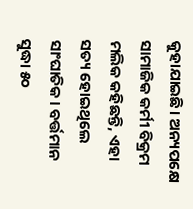କୁହାଯାଇଛି। ଅନ୍ୟପକ୍ଷେ ସାମାଜିକ କର୍ମୀ ବିକ୍ରମ ମଲିକ କହିଛନ୍ତି, ଏହା ସତ୍ୟ ହୋଇଥିଲେ ସାଂଘାତିକ। ବର୍ତ୍ତମାନ ସୁଦ୍ଧା ୫୦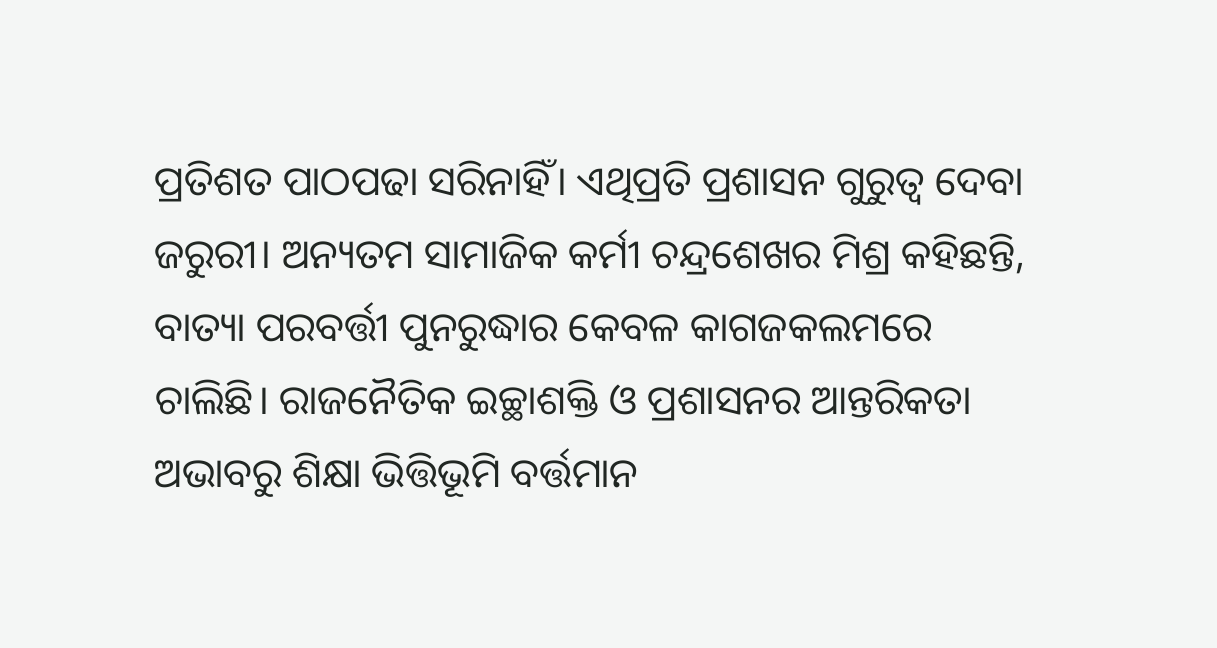ପ୍ରତିଶତ ପାଠପଢା ସରିନାହିଁ। ଏଥିପ୍ରତି ପ୍ରଶାସନ ଗୁରୁତ୍ୱ ଦେବା ଜରୁରୀ। ଅନ୍ୟତମ ସାମାଜିକ କର୍ମୀ ଚନ୍ଦ୍ରଶେଖର ମିଶ୍ର କହିଛନ୍ତି, ବାତ୍ୟା ପରବର୍ତ୍ତୀ ପୁନରୁଦ୍ଧାର କେବଳ କାଗଜକଲମରେ ଚାଲିଛି। ରାଜନୈତିକ ଇଚ୍ଛାଶକ୍ତି ଓ ପ୍ରଶାସନର ଆନ୍ତରିକତା ଅଭାବରୁ ଶିକ୍ଷା ଭିତ୍ତିଭୂମି ବର୍ତ୍ତମାନ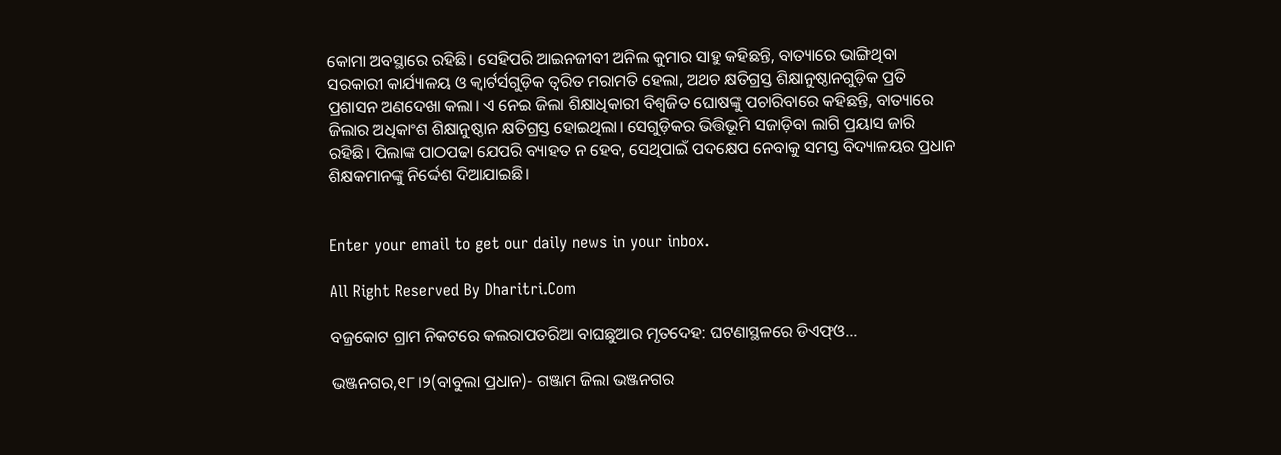କୋମା ଅବସ୍ଥାରେ ରହିଛି। ସେହିପରି ଆଇନଜୀବୀ ଅନିଲ କୁମାର ସାହୁ କହିଛନ୍ତି, ବାତ୍ୟାରେ ଭାଙ୍ଗିଥିବା ସରକାରୀ କାର୍ଯ୍ୟାଳୟ ଓ କ୍ବାର୍ଟର୍ସଗୁଡ଼ିକ ତ୍ୱରିତ ମରାମତି ହେଲା, ଅଥଚ କ୍ଷତିଗ୍ରସ୍ତ ଶିକ୍ଷାନୁଷ୍ଠାନଗୁଡ଼ିକ ପ୍ରତି ପ୍ରଶାସନ ଅଣଦେଖା କଲା। ଏ ନେଇ ଜିଲା ଶିକ୍ଷାଧିକାରୀ ବିଶ୍ୱଜିତ ଘୋଷଙ୍କୁ ପଚାରିବାରେ କହିଛନ୍ତି, ବାତ୍ୟାରେ ଜିଲାର ଅଧିକାଂଶ ଶିକ୍ଷାନୁଷ୍ଠାନ କ୍ଷତିଗ୍ରସ୍ତ ହୋଇଥିଲା। ସେଗୁଡ଼ିକର ଭିତ୍ତିଭୂମି ସଜାଡ଼ିବା ଲାଗି ପ୍ରୟାସ ଜାରି ରହିଛି। ପିଲାଙ୍କ ପାଠପଢା ଯେପରି ବ୍ୟାହତ ନ ହେବ, ସେଥିପାଇଁ ପଦକ୍ଷେପ ନେବାକୁ ସମସ୍ତ ବିଦ୍ୟାଳୟର ପ୍ରଧାନ ଶିକ୍ଷକମାନଙ୍କୁ ନିର୍ଦ୍ଦେଶ ଦିଆଯାଇଛି।


Enter your email to get our daily news in your inbox.

All Right Reserved By Dharitri.Com

ବଜ୍ରକୋଟ ଗ୍ରାମ ନିକଟରେ କଲରାପତରିଆ ବାଘଛୁଆର ମୃତଦେହ: ଘଟଣାସ୍ଥଳରେ ଡିଏଫ୍ଓ…

ଭଞ୍ଜନଗର,୧୮।୨(ବାବୁଲା ପ୍ରଧାନ)- ଗଞ୍ଜାମ ଜିଲା ଭଞ୍ଜନଗର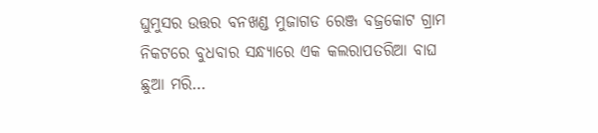ଘୁମୁସର ଉତ୍ତର ବନଖଣ୍ଡ ମୁଜାଗଡ ରେଞ୍ଜ ବଜ୍ରକୋଟ ଗ୍ରାମ ନିକଟରେ ବୁଧବାର ସନ୍ଧ୍ୟାରେ ଏକ କଲରାପତରିଆ ବାଘ ଛୁଆ ମରି…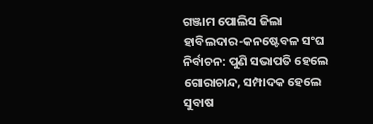ଗଞ୍ଜାମ ପୋଲିସ ଜିଲା ହାବିଲଦାର-କନଷ୍ଟେବଳ ସଂଘ ନିର୍ବାଚନ: ପୁଣି ସଭାପତି ହେଲେ ଗୋରାଚାନ୍ଦ, ସମ୍ପାଦକ ହେଲେ ସୁବାଷ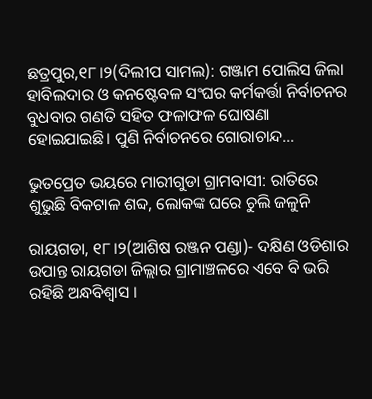ଛତ୍ରପୁର,୧୮।୨(ଦିଲୀପ ସାମଲ): ଗଞ୍ଜାମ ପୋଲିସ ଜିଲା ହାବିଲଦାର ଓ କନଷ୍ଟେବଳ ସଂଘର କର୍ମକର୍ତ୍ତା ନିର୍ବାଚନର ବୁଧବାର ଗଣତି ସହିତ ଫଳାଫଳ ଘୋଷଣା ହୋଇଯାଇଛି। ପୁଣି ନିର୍ବାଚନରେ ଗୋରାଚାନ୍ଦ…

ଭୁତପ୍ରେତ ଭୟରେ ମାରୀଗୁଡା ଗ୍ରାମବାସୀ: ରାତିରେ ଶୁଭୁଛି ବିକଟାଳ ଶବ୍ଦ, ଲୋକଙ୍କ ଘରେ ଚୁଲି ଜଳୁନି

ରାୟଗଡା, ୧୮।୨(ଆଶିଷ ରଞ୍ଜନ ପଣ୍ଡା)- ଦକ୍ଷିଣ ଓଡିଶାର ଉପାନ୍ତ ରାୟଗଡା ଜିଲ୍ଲାର ଗ୍ରାମାଞ୍ଚଳରେ ଏବେ ବି ଭରି ରହିଛି ଅନ୍ଧବିଶ୍ବାସ ।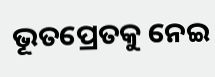ଭୂତପ୍ରେତକୁ ନେଇ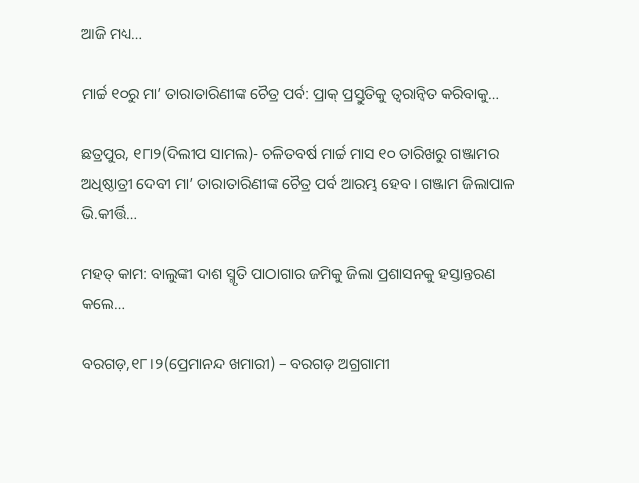ଆଜି ମଧ୍ୟ…

ମାର୍ଚ୍ଚ ୧୦ରୁ ମା’ ତାରାତାରିଣୀଙ୍କ ଚୈତ୍ର ପର୍ବ: ପ୍ରାକ୍‌ ପ୍ରସ୍ତୁତିକୁ ତ୍ୱରାନ୍ବିତ କରିବାକୁ…

ଛତ୍ରପୁର, ୧୮ା୨(ଦିଲୀପ ସାମଲ)- ଚଳିତବର୍ଷ ମାର୍ଚ୍ଚ ମାସ ୧୦ ତାରିଖରୁ ଗଞ୍ଜାମର ଅଧିଷ୍ଠାତ୍ରୀ ଦେବୀ ମା’ ତାରାତାରିଣୀଙ୍କ ଚୈତ୍ର ପର୍ବ ଆରମ୍ଭ ହେବ। ଗଞ୍ଜାମ ଜିଲାପାଳ ଭି.କୀର୍ତ୍ତି…

ମହତ୍ କାମ: ବାଲୁଙ୍କୀ ଦାଶ ସ୍ମୃତି ପାଠାଗାର ଜମିକୁ ଜିଲା ପ୍ରଶାସନକୁ ହସ୍ତାନ୍ତରଣ କଲେ…

ବରଗଡ଼,୧୮।୨(ପ୍ରେମାନନ୍ଦ ଖମାରୀ) – ବରଗଡ଼ ଅଗ୍ରଗାମୀ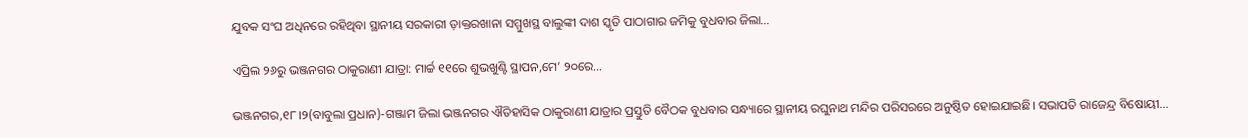ଯୁବକ ସଂଘ ଅଧିନରେ ରହିଥିବା ସ୍ଥାନୀୟ ସରକାରୀ ଡ଼ାକ୍ତରଖାନା ସମ୍ମୁଖସ୍ଥ ବାଲୁଙ୍କୀ ଦାଶ ସ୍କୃତି ପାଠାଗାର ଜମିକୁ ବୁଧବାର ଜିଲା…

ଏପ୍ରିଲ ୨୬ରୁ ଭଞ୍ଜନଗର ଠାକୁରାଣୀ ଯାତ୍ରା: ମାର୍ଚ୍ଚ ୧୧ରେ ଶୁଭଖୁଣ୍ଟି ସ୍ଥାପନ,ମେ’ ୨୦ରେ…

ଭଞ୍ଜନଗର,୧୮।୨(ବାବୁଲା ପ୍ରଧାନ)-ଗଞ୍ଜାମ ଜିଲା ଭଞ୍ଜନଗର ଐତିହାସିକ ଠାକୁରାଣୀ ଯାତ୍ରାର ପ୍ରସ୍ତୁତି ବୈଠକ ବୁଧବାର ସନ୍ଧ୍ୟାରେ ସ୍ଥାନୀୟ ରଘୁନାଥ ମନ୍ଦିର ପରିସରରେ ଅନୁଷ୍ଠିତ ହୋଇଯାଇଛି। ସଭାପତି ରାଜେନ୍ଦ୍ର ବିଷୋୟୀ…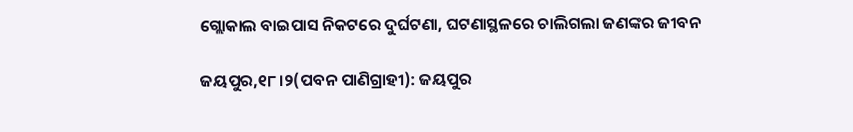ଗ୍ଲୋକାଲ ବାଇପାସ ନିକଟରେ ଦୁର୍ଘଟଣା, ଘଟଣାସ୍ଥଳରେ ଚାଲିଗଲା ଜଣଙ୍କର ଜୀବନ

ଜୟପୁର,୧୮।୨(ପବନ ପାଣିଗ୍ରାହୀ): ଜୟପୁର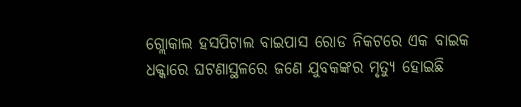ଗ୍ଲୋକାଲ ହସପିଟାଲ ବାଇପାସ ରୋଡ ନିକଟରେ ଏକ ବାଇକ ଧକ୍କାରେ ଘଟଣାସ୍ଥଳରେ ଜଣେ ଯୁବକଙ୍କର ମୃତ୍ୟୁ ହୋଇଛି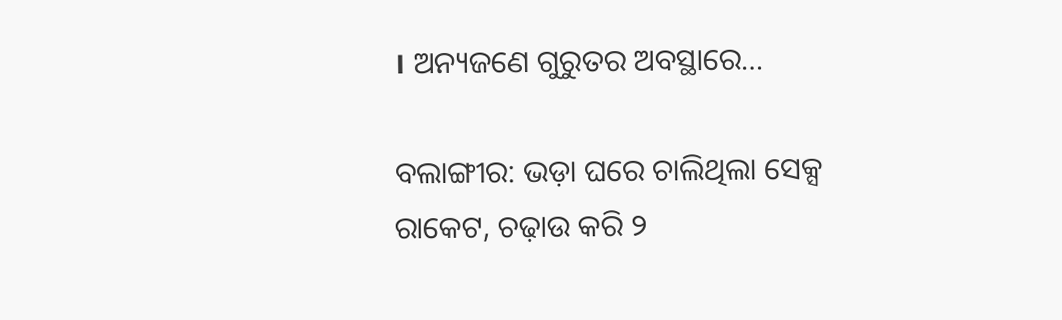। ଅନ୍ୟଜଣେ ଗୁରୁତର ଅବସ୍ଥାରେ…

ବଲାଙ୍ଗୀର: ଭଡ଼ା ଘରେ ଚାଲିଥିଲା ସେକ୍ସ ରାକେଟ, ଚଢ଼ାଉ କରି ୨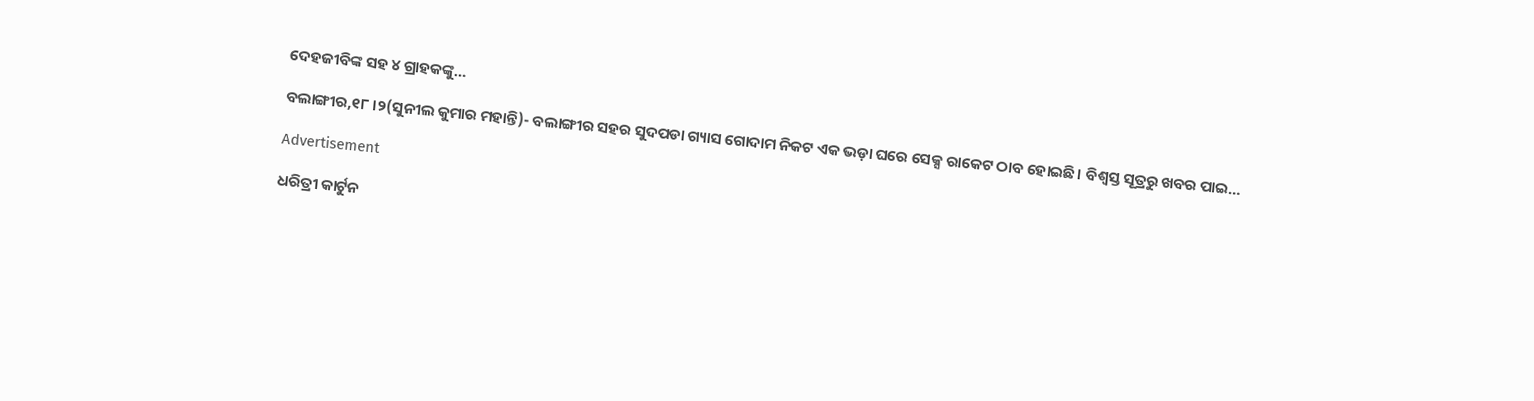ଦେହଜୀବିଙ୍କ ସହ ୪ ଗ୍ରାହକଙ୍କୁ…

ବଲାଙ୍ଗୀର,୧୮।୨(ସୁନୀଲ କୁମାର ମହାନ୍ତି)- ବଲାଙ୍ଗୀର ସହର ସୁଦପଡା ଗ୍ୟାସ ଗୋଦାମ ନିକଟ ଏକ ଭଡ଼ା ଘରେ ସେକ୍ସ ରାକେଟ ଠାବ ହୋଇଛି। ବିଶ୍ୱସ୍ତ ସୂତ୍ରରୁ ଖବର ପାଇ…

Advertisement

ଧରିତ୍ରୀ କାର୍ଟୁନ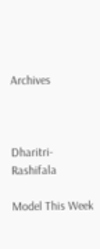Archives



Dharitri-Rashifala

Model This Week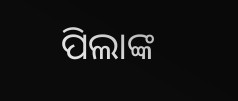ପିଲାଙ୍କ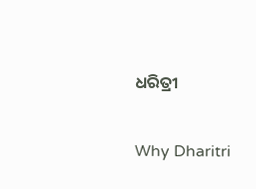ଧରିତ୍ରୀ

Why Dharitri